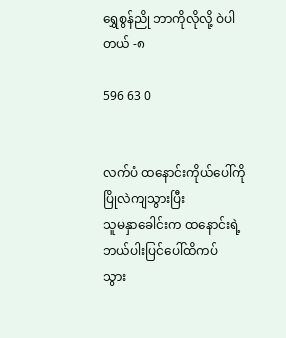ရွှေစွန်ညို ဘာကိုလိုလို့ ဝဲပါတယ် -၈

596 63 0


လက်ပံ ထနောင်းကိုယ်ပေါ်ကို ပြိုလဲကျသွားပြီး
သူမနှာခေါင်းက ထနောင်းရဲ့ဘယ်ပါးပြင်ပေါ်ထိကပ်
သွား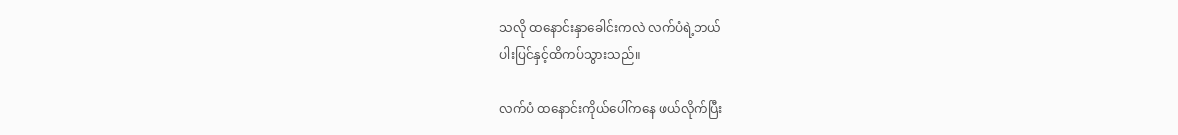သလို ထနောင်းနှာခေါင်းကလဲ လက်ပံရဲ့ဘယ်
ပါးပြင်နှင့်ထိကပ်သွားသည်။

လက်ပံ ထနောင်းကိုယ်ပေါ်ကနေ ဖယ်လိုက်ပြီး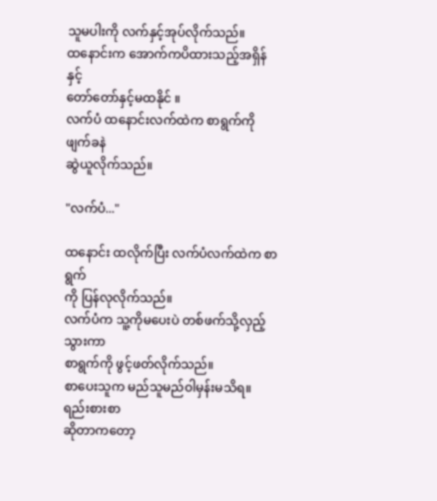သူမပါးကို လက်နှင့်အုပ်လိုက်သည်။
ထနောင်းက အောက်ကပိထားသည့်အရှိန်နှင့်
တော်တော်နှင့်မထနိုင် ။
လက်ပံ ထနောင်းလက်ထဲက စာရွက်ကို ဖျက်ခနဲ
ဆွဲယူလိုက်သည်။

"လက်ပံ..."

ထနောင်း ထလိုက်ပြီး လက်ပံလက်ထဲက စာရွက်
ကို ပြန်လုလိုက်သည်။
လက်ပံက သူ့ကိုမပေးပဲ တစ်ဖက်သို့လှည့်သွားကာ
စာရွက်ကို ဖွင့်ဖတ်လိုက်သည်။
စာပေးသူက မည်သူမည်ဝါမှန်းမသိရ။ ရည်းစားစာ
ဆိုတာကတော့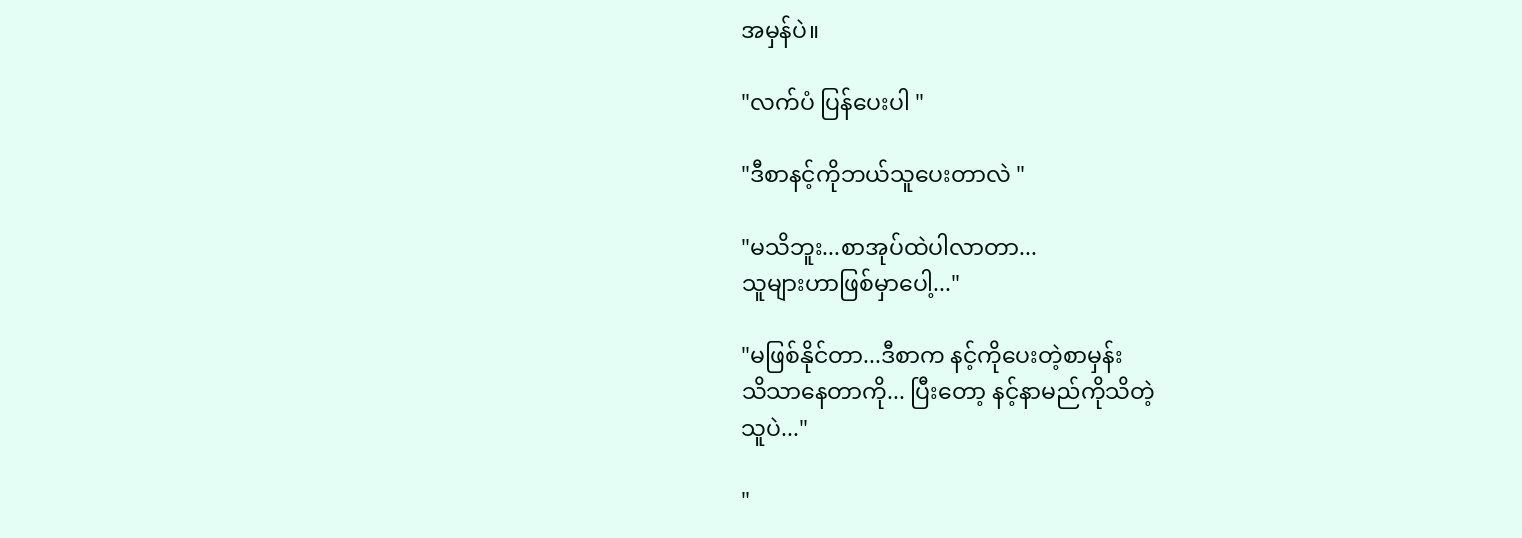အမှန်ပဲ။

"လက်ပံ ပြန်ပေးပါ "

"ဒီစာနင့်ကိုဘယ်သူပေးတာလဲ "

"မသိဘူး...စာအုပ်ထဲပါလာတာ...
သူများဟာဖြစ်မှာပေါ့..."

"မဖြစ်နိုင်တာ...ဒီစာက နင့်ကိုပေးတဲ့စာမှန်း
သိသာနေတာကို... ပြီးတော့ နင့်နာမည်ကိုသိတဲ့
သူပဲ..."

"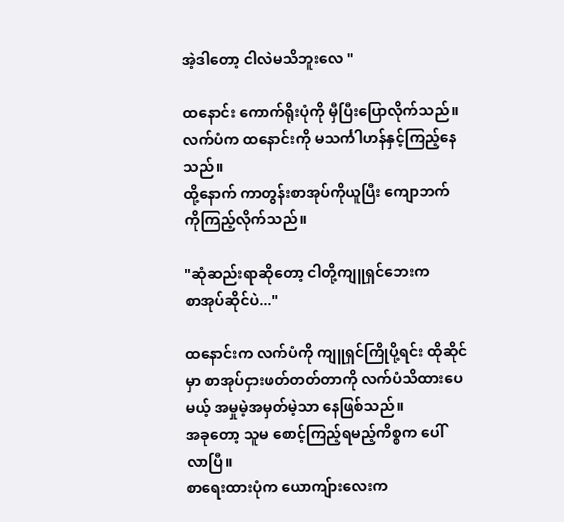အဲ့ဒါတော့ ငါလဲမသိဘူးလေ "

ထနောင်း ကောက်ရိုးပုံကို မှီပြီးပြောလိုက်သည်။
လက်ပံက ထနောင်းကို မသင်္ကါဟန်နှင့်ကြည့်နေ
သည်။
ထို့နောက် ကာတွန်းစာအုပ်ကိုယူပြီး ကျောဘက်
ကိုကြည့်လိုက်သည်။

"ဆုံဆည်းရာဆိုတော့ ငါတို့ကျူရှင်ဘေးက
စာအုပ်ဆိုင်ပဲ..."

ထနောင်းက လက်ပံကို ကျူရှင်ကြိုပို့ရင်း ထိုဆိုင်
မှာ စာအုပ်ငှားဖတ်တတ်တာကို လက်ပံသိထားပေ
မယ့် အမှုမဲ့အမှတ်မဲ့သာ နေဖြစ်သည်။
အခုတော့ သူမ စောင့်ကြည့်ရမည့်ကိစ္စက ပေါ်
လာပြီ။
စာရေးထားပုံက ယောကျ်ားလေးက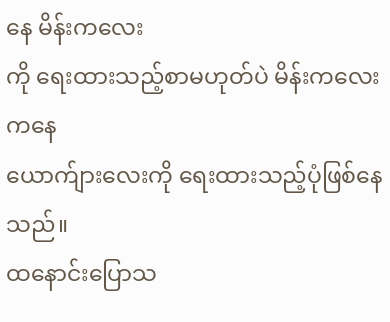နေ မိန်းကလေး
ကို ရေးထားသည့်စာမဟုတ်ပဲ မိန်းကလေးကနေ
ယောက်ျားလေးကို ရေးထားသည့်ပုံဖြစ်နေသည်။
ထနောင်းပြောသ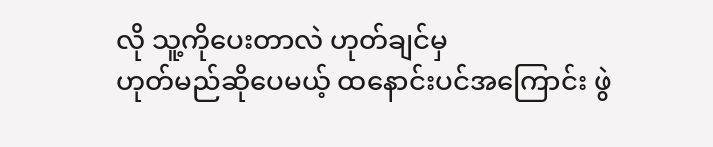လို သူ့ကိုပေးတာလဲ ဟုတ်ချင်မှ
ဟုတ်မည်ဆိုပေမယ့် ထနောင်းပင်အကြောင်း ဖွဲ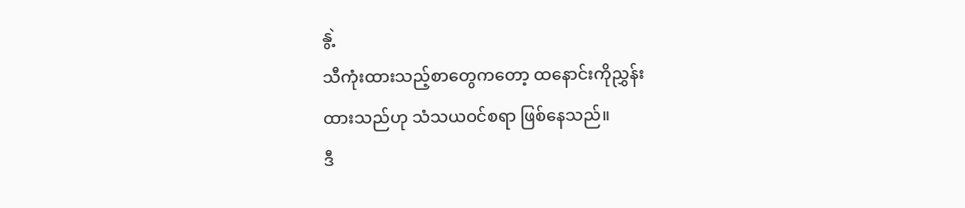နွဲ့
သီကုံးထားသည့်စာတွေကတော့ ထနောင်းကိုညွှန်း
ထားသည်ဟု သံသယဝင်စရာ ဖြစ်နေသည်။
ဒီ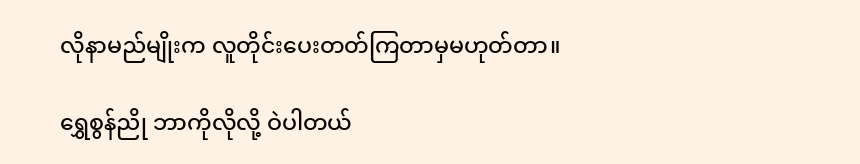လိုနာမည်မျိုးက လူတိုင်းပေးတတ်ကြတာမှမဟုတ်တာ။

ရွှေစွန်ညို ဘာကိုလိုလို့ ဝဲပါတယ်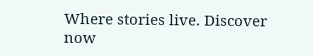Where stories live. Discover now